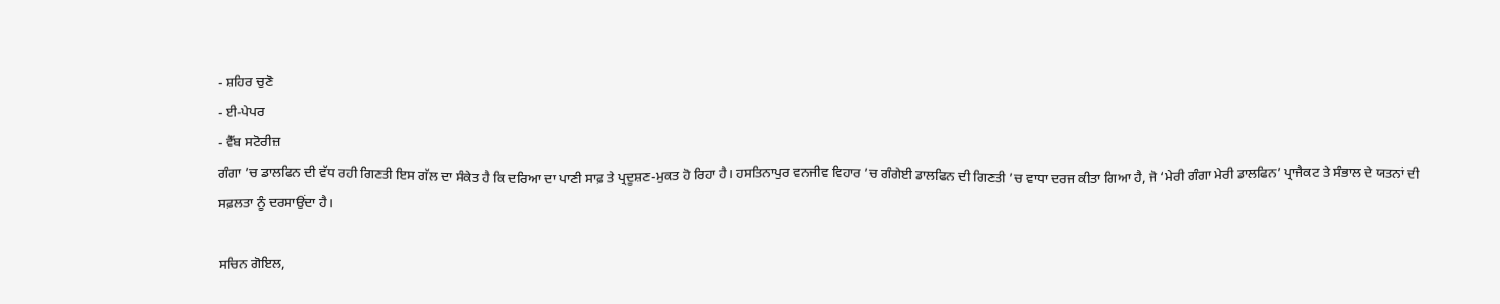- ਸ਼ਹਿਰ ਚੁਣੋ
- ਈ-ਪੇਪਰ
- ਵੈੱਬ ਸਟੋਰੀਜ਼
ਗੰਗਾ ’ਚ ਡਾਲਫਿਨ ਦੀ ਵੱਧ ਰਹੀ ਗਿਣਤੀ ਇਸ ਗੱਲ ਦਾ ਸੰਕੇਤ ਹੈ ਕਿ ਦਰਿਆ ਦਾ ਪਾਣੀ ਸਾਫ਼ ਤੇ ਪ੍ਰਦੂਸ਼ਣ-ਮੁਕਤ ਹੋ ਰਿਹਾ ਹੈ। ਹਸਤਿਨਾਪੁਰ ਵਨਜੀਵ ਵਿਹਾਰ ’ਚ ਗੰਗੇਈ ਡਾਲਫਿਨ ਦੀ ਗਿਣਤੀ ’ਚ ਵਾਧਾ ਦਰਜ ਕੀਤਾ ਗਿਆ ਹੈ, ਜੋ ‘ਮੇਰੀ ਗੰਗਾ ਮੇਰੀ ਡਾਲਫਿਨ’ ਪ੍ਰਾਜੈਕਟ ਤੇ ਸੰਭਾਲ ਦੇ ਯਤਨਾਂ ਦੀ ਸਫ਼ਲਤਾ ਨੂੰ ਦਰਸਾਉਂਦਾ ਹੈ।

ਸਚਿਨ ਗੋਇਲ,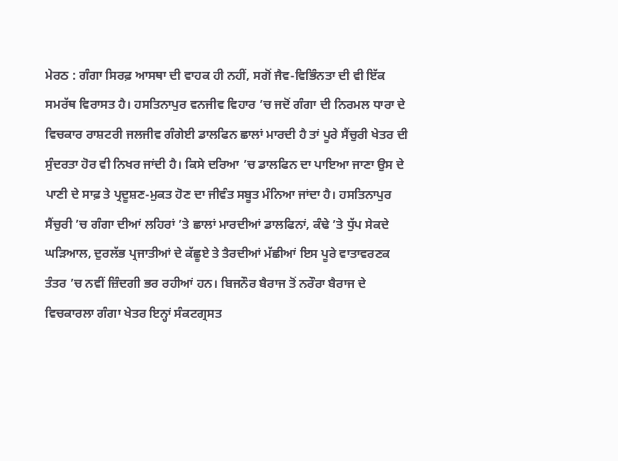ਮੇਰਠ : ਗੰਗਾ ਸਿਰਫ਼ ਆਸਥਾ ਦੀ ਵਾਹਕ ਹੀ ਨਹੀਂ, ਸਗੋਂ ਜੈਵ-ਵਿਭਿੰਨਤਾ ਦੀ ਵੀ ਇੱਕ ਸਮਰੱਥ ਵਿਰਾਸਤ ਹੈ। ਹਸਤਿਨਾਪੁਰ ਵਨਜੀਵ ਵਿਹਾਰ ’ਚ ਜਦੋਂ ਗੰਗਾ ਦੀ ਨਿਰਮਲ ਧਾਰਾ ਦੇ ਵਿਚਕਾਰ ਰਾਸ਼ਟਰੀ ਜਲਜੀਵ ਗੰਗੇਈ ਡਾਲਫਿਨ ਛਾਲਾਂ ਮਾਰਦੀ ਹੈ ਤਾਂ ਪੂਰੇ ਸੈਂਚੁਰੀ ਖੇਤਰ ਦੀ ਸੁੰਦਰਤਾ ਹੋਰ ਵੀ ਨਿਖਰ ਜਾਂਦੀ ਹੈ। ਕਿਸੇ ਦਰਿਆ ’ਚ ਡਾਲਫਿਨ ਦਾ ਪਾਇਆ ਜਾਣਾ ਉਸ ਦੇ ਪਾਣੀ ਦੇ ਸਾਫ਼ ਤੇ ਪ੍ਰਦੂਸ਼ਣ-ਮੁਕਤ ਹੋਣ ਦਾ ਜੀਵੰਤ ਸਬੂਤ ਮੰਨਿਆ ਜਾਂਦਾ ਹੈ। ਹਸਤਿਨਾਪੁਰ ਸੈਂਚੁਰੀ ’ਚ ਗੰਗਾ ਦੀਆਂ ਲਹਿਰਾਂ ’ਤੇ ਛਾਲਾਂ ਮਾਰਦੀਆਂ ਡਾਲਫਿਨਾਂ, ਕੰਢੇ ’ਤੇ ਧੁੱਪ ਸੇਕਦੇ ਘੜਿਆਲ, ਦੁਰਲੱਭ ਪ੍ਰਜਾਤੀਆਂ ਦੇ ਕੱਛੂਏ ਤੇ ਤੈਰਦੀਆਂ ਮੱਛੀਆਂ ਇਸ ਪੂਰੇ ਵਾਤਾਵਰਣਕ ਤੰਤਰ ’ਚ ਨਵੀਂ ਜ਼ਿੰਦਗੀ ਭਰ ਰਹੀਆਂ ਹਨ। ਬਿਜਨੌਰ ਬੈਰਾਜ ਤੋਂ ਨਰੌਰਾ ਬੈਰਾਜ ਦੇ ਵਿਚਕਾਰਲਾ ਗੰਗਾ ਖੇਤਰ ਇਨ੍ਹਾਂ ਸੰਕਟਗ੍ਰਸਤ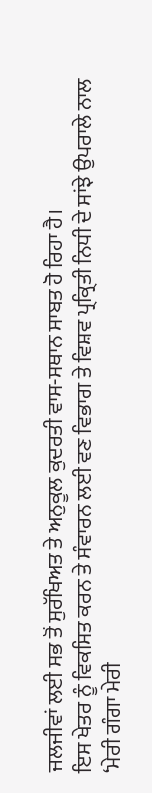ਜਲਜੀਵਾਂ ਲਈ ਸਭ ਤੋਂ ਸੁਰੱਖਿਅਤ ਤੇ ਅਨੁਕੂਲ ਕੁਦਰਤੀ ਵਾਸ-ਸਥਾਨ ਸਾਬਤ ਹੋ ਰਿਹਾ ਹੈ।
ਇਸ ਖੇਤਰ ਨੂੰ ਵਿਕਸਿਤ ਕਰਨ ਤੇ ਸੰਵਾਰਨ ਲਈ ਵਣ ਵਿਭਾਗ ਤੇ ਵਿਸ਼ਵ ਪ੍ਰਕ੍ਰਿਤੀ ਨਿਧੀ ਦੇ ਸਾਂਝੇ ਉਪਰਾਲੇ ਨਾਲ ‘ਮੇਰੀ ਗੰਗਾ ਮੇਰੀ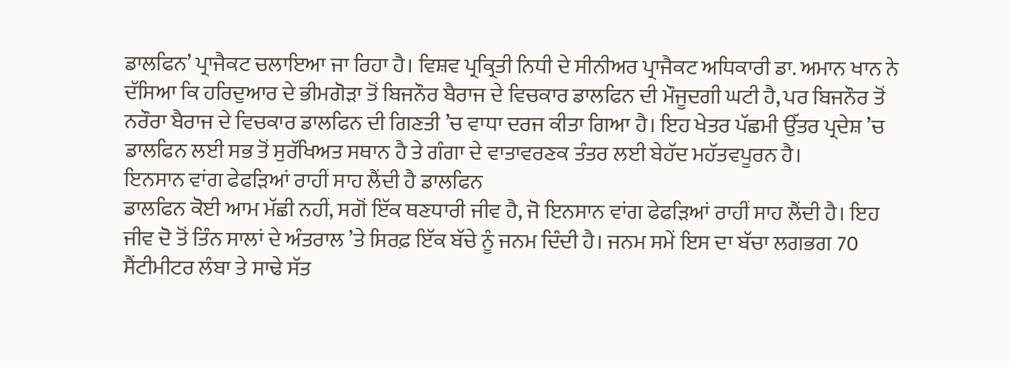ਡਾਲਫਿਨ’ ਪ੍ਰਾਜੈਕਟ ਚਲਾਇਆ ਜਾ ਰਿਹਾ ਹੈ। ਵਿਸ਼ਵ ਪ੍ਰਕ੍ਰਿਤੀ ਨਿਧੀ ਦੇ ਸੀਨੀਅਰ ਪ੍ਰਾਜੈਕਟ ਅਧਿਕਾਰੀ ਡਾ. ਅਮਾਨ ਖਾਨ ਨੇ ਦੱਸਿਆ ਕਿ ਹਰਿਦੁਆਰ ਦੇ ਭੀਮਗੋੜਾ ਤੋਂ ਬਿਜਨੌਰ ਬੈਰਾਜ ਦੇ ਵਿਚਕਾਰ ਡਾਲਫਿਨ ਦੀ ਮੌਜੂਦਗੀ ਘਟੀ ਹੈ, ਪਰ ਬਿਜਨੌਰ ਤੋਂ ਨਰੌਰਾ ਬੈਰਾਜ ਦੇ ਵਿਚਕਾਰ ਡਾਲਫਿਨ ਦੀ ਗਿਣਤੀ ’ਚ ਵਾਧਾ ਦਰਜ ਕੀਤਾ ਗਿਆ ਹੈ। ਇਹ ਖੇਤਰ ਪੱਛਮੀ ਉੱਤਰ ਪ੍ਰਦੇਸ਼ ’ਚ ਡਾਲਫਿਨ ਲਈ ਸਭ ਤੋਂ ਸੁਰੱਖਿਅਤ ਸਥਾਨ ਹੈ ਤੇ ਗੰਗਾ ਦੇ ਵਾਤਾਵਰਣਕ ਤੰਤਰ ਲਈ ਬੇਹੱਦ ਮਹੱਤਵਪੂਰਨ ਹੈ।
ਇਨਸਾਨ ਵਾਂਗ ਫੇਫੜਿਆਂ ਰਾਹੀਂ ਸਾਹ ਲੈਂਦੀ ਹੈ ਡਾਲਫਿਨ
ਡਾਲਫਿਨ ਕੋਈ ਆਮ ਮੱਛੀ ਨਹੀਂ, ਸਗੋਂ ਇੱਕ ਥਣਧਾਰੀ ਜੀਵ ਹੈ, ਜੋ ਇਨਸਾਨ ਵਾਂਗ ਫੇਫੜਿਆਂ ਰਾਹੀਂ ਸਾਹ ਲੈਂਦੀ ਹੈ। ਇਹ ਜੀਵ ਦੋ ਤੋਂ ਤਿੰਨ ਸਾਲਾਂ ਦੇ ਅੰਤਰਾਲ ’ਤੇ ਸਿਰਫ਼ ਇੱਕ ਬੱਚੇ ਨੂੰ ਜਨਮ ਦਿੰਦੀ ਹੈ। ਜਨਮ ਸਮੇਂ ਇਸ ਦਾ ਬੱਚਾ ਲਗਭਗ 70 ਸੈਂਟੀਮੀਟਰ ਲੰਬਾ ਤੇ ਸਾਢੇ ਸੱਤ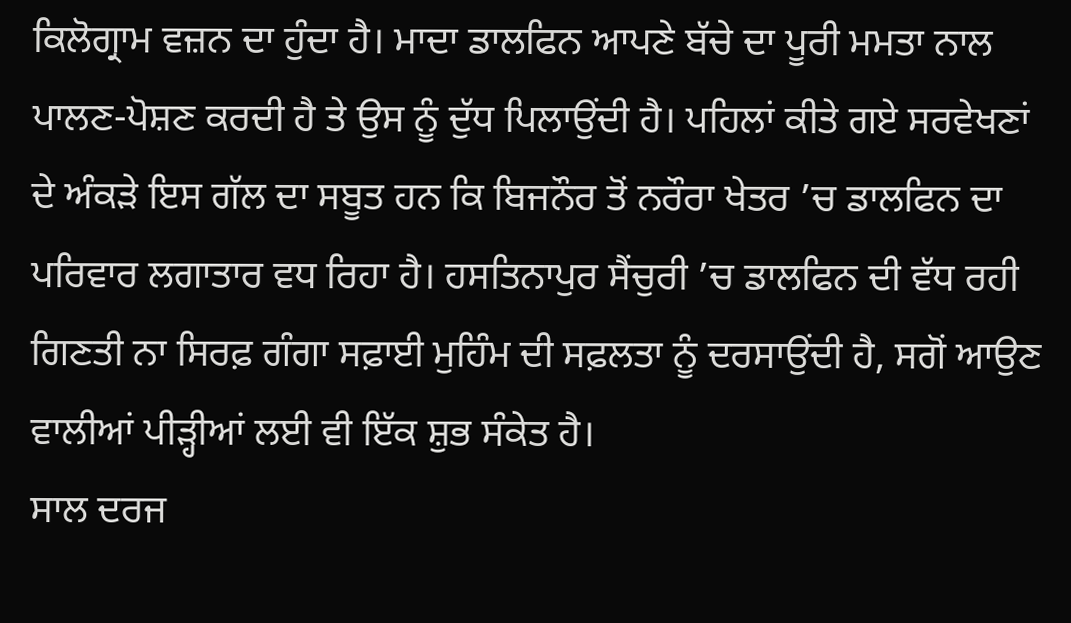ਕਿਲੋਗ੍ਰਾਮ ਵਜ਼ਨ ਦਾ ਹੁੰਦਾ ਹੈ। ਮਾਦਾ ਡਾਲਫਿਨ ਆਪਣੇ ਬੱਚੇ ਦਾ ਪੂਰੀ ਮਮਤਾ ਨਾਲ ਪਾਲਣ-ਪੋਸ਼ਣ ਕਰਦੀ ਹੈ ਤੇ ਉਸ ਨੂੰ ਦੁੱਧ ਪਿਲਾਉਂਦੀ ਹੈ। ਪਹਿਲਾਂ ਕੀਤੇ ਗਏ ਸਰਵੇਖਣਾਂ ਦੇ ਅੰਕੜੇ ਇਸ ਗੱਲ ਦਾ ਸਬੂਤ ਹਨ ਕਿ ਬਿਜਨੌਰ ਤੋਂ ਨਰੌਰਾ ਖੇਤਰ ’ਚ ਡਾਲਫਿਨ ਦਾ ਪਰਿਵਾਰ ਲਗਾਤਾਰ ਵਧ ਰਿਹਾ ਹੈ। ਹਸਤਿਨਾਪੁਰ ਸੈਂਚੁਰੀ ’ਚ ਡਾਲਫਿਨ ਦੀ ਵੱਧ ਰਹੀ ਗਿਣਤੀ ਨਾ ਸਿਰਫ਼ ਗੰਗਾ ਸਫ਼ਾਈ ਮੁਹਿੰਮ ਦੀ ਸਫ਼ਲਤਾ ਨੂੰ ਦਰਸਾਉਂਦੀ ਹੈ, ਸਗੋਂ ਆਉਣ ਵਾਲੀਆਂ ਪੀੜ੍ਹੀਆਂ ਲਈ ਵੀ ਇੱਕ ਸ਼ੁਭ ਸੰਕੇਤ ਹੈ।
ਸਾਲ ਦਰਜ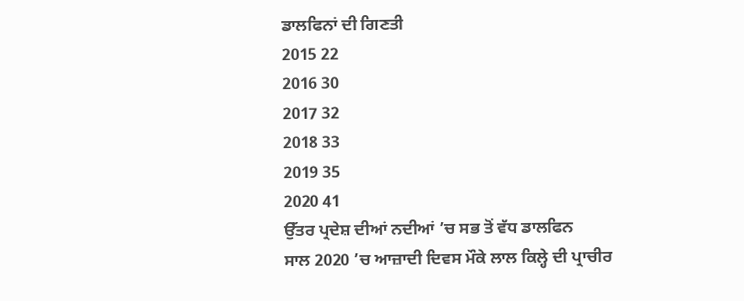ਡਾਲਫਿਨਾਂ ਦੀ ਗਿਣਤੀ
2015 22
2016 30
2017 32
2018 33
2019 35
2020 41
ਉੱਤਰ ਪ੍ਰਦੇਸ਼ ਦੀਆਂ ਨਦੀਆਂ ’ਚ ਸਭ ਤੋਂ ਵੱਧ ਡਾਲਫਿਨ
ਸਾਲ 2020 ’ਚ ਆਜ਼ਾਦੀ ਦਿਵਸ ਮੌਕੇ ਲਾਲ ਕਿਲ੍ਹੇ ਦੀ ਪ੍ਰਾਚੀਰ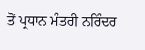ਤੋਂ ਪ੍ਰਧਾਨ ਮੰਤਰੀ ਨਰਿੰਦਰ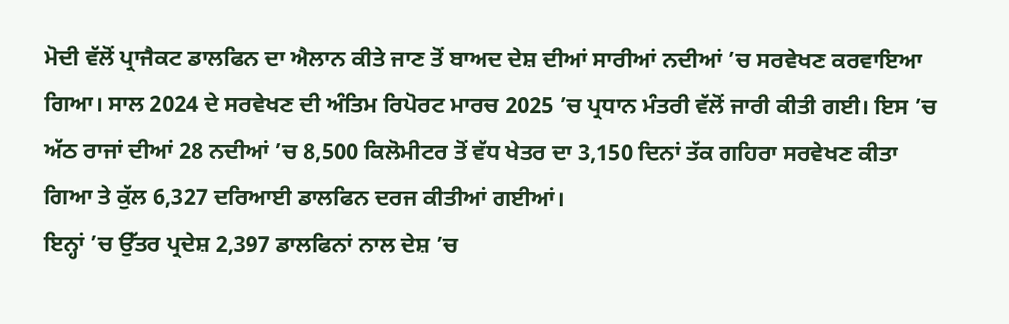ਮੋਦੀ ਵੱਲੋਂ ਪ੍ਰਾਜੈਕਟ ਡਾਲਫਿਨ ਦਾ ਐਲਾਨ ਕੀਤੇ ਜਾਣ ਤੋਂ ਬਾਅਦ ਦੇਸ਼ ਦੀਆਂ ਸਾਰੀਆਂ ਨਦੀਆਂ ’ਚ ਸਰਵੇਖਣ ਕਰਵਾਇਆ ਗਿਆ। ਸਾਲ 2024 ਦੇ ਸਰਵੇਖਣ ਦੀ ਅੰਤਿਮ ਰਿਪੋਰਟ ਮਾਰਚ 2025 ’ਚ ਪ੍ਰਧਾਨ ਮੰਤਰੀ ਵੱਲੋਂ ਜਾਰੀ ਕੀਤੀ ਗਈ। ਇਸ ’ਚ ਅੱਠ ਰਾਜਾਂ ਦੀਆਂ 28 ਨਦੀਆਂ ’ਚ 8,500 ਕਿਲੋਮੀਟਰ ਤੋਂ ਵੱਧ ਖੇਤਰ ਦਾ 3,150 ਦਿਨਾਂ ਤੱਕ ਗਹਿਰਾ ਸਰਵੇਖਣ ਕੀਤਾ ਗਿਆ ਤੇ ਕੁੱਲ 6,327 ਦਰਿਆਈ ਡਾਲਫਿਨ ਦਰਜ ਕੀਤੀਆਂ ਗਈਆਂ।
ਇਨ੍ਹਾਂ ’ਚ ਉੱਤਰ ਪ੍ਰਦੇਸ਼ 2,397 ਡਾਲਫਿਨਾਂ ਨਾਲ ਦੇਸ਼ ’ਚ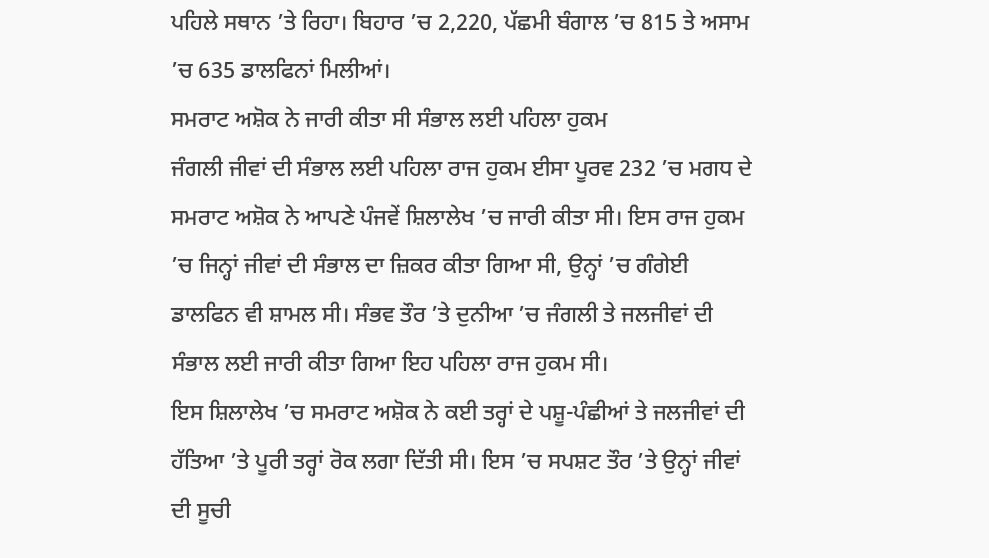ਪਹਿਲੇ ਸਥਾਨ ’ਤੇ ਰਿਹਾ। ਬਿਹਾਰ ’ਚ 2,220, ਪੱਛਮੀ ਬੰਗਾਲ ’ਚ 815 ਤੇ ਅਸਾਮ ’ਚ 635 ਡਾਲਫਿਨਾਂ ਮਿਲੀਆਂ।
ਸਮਰਾਟ ਅਸ਼ੋਕ ਨੇ ਜਾਰੀ ਕੀਤਾ ਸੀ ਸੰਭਾਲ ਲਈ ਪਹਿਲਾ ਹੁਕਮ
ਜੰਗਲੀ ਜੀਵਾਂ ਦੀ ਸੰਭਾਲ ਲਈ ਪਹਿਲਾ ਰਾਜ ਹੁਕਮ ਈਸਾ ਪੂਰਵ 232 ’ਚ ਮਗਧ ਦੇ ਸਮਰਾਟ ਅਸ਼ੋਕ ਨੇ ਆਪਣੇ ਪੰਜਵੇਂ ਸ਼ਿਲਾਲੇਖ ’ਚ ਜਾਰੀ ਕੀਤਾ ਸੀ। ਇਸ ਰਾਜ ਹੁਕਮ ’ਚ ਜਿਨ੍ਹਾਂ ਜੀਵਾਂ ਦੀ ਸੰਭਾਲ ਦਾ ਜ਼ਿਕਰ ਕੀਤਾ ਗਿਆ ਸੀ, ਉਨ੍ਹਾਂ ’ਚ ਗੰਗੇਈ ਡਾਲਫਿਨ ਵੀ ਸ਼ਾਮਲ ਸੀ। ਸੰਭਵ ਤੌਰ ’ਤੇ ਦੁਨੀਆ ’ਚ ਜੰਗਲੀ ਤੇ ਜਲਜੀਵਾਂ ਦੀ ਸੰਭਾਲ ਲਈ ਜਾਰੀ ਕੀਤਾ ਗਿਆ ਇਹ ਪਹਿਲਾ ਰਾਜ ਹੁਕਮ ਸੀ।
ਇਸ ਸ਼ਿਲਾਲੇਖ ’ਚ ਸਮਰਾਟ ਅਸ਼ੋਕ ਨੇ ਕਈ ਤਰ੍ਹਾਂ ਦੇ ਪਸ਼ੂ-ਪੰਛੀਆਂ ਤੇ ਜਲਜੀਵਾਂ ਦੀ ਹੱਤਿਆ ’ਤੇ ਪੂਰੀ ਤਰ੍ਹਾਂ ਰੋਕ ਲਗਾ ਦਿੱਤੀ ਸੀ। ਇਸ ’ਚ ਸਪਸ਼ਟ ਤੌਰ ’ਤੇ ਉਨ੍ਹਾਂ ਜੀਵਾਂ ਦੀ ਸੂਚੀ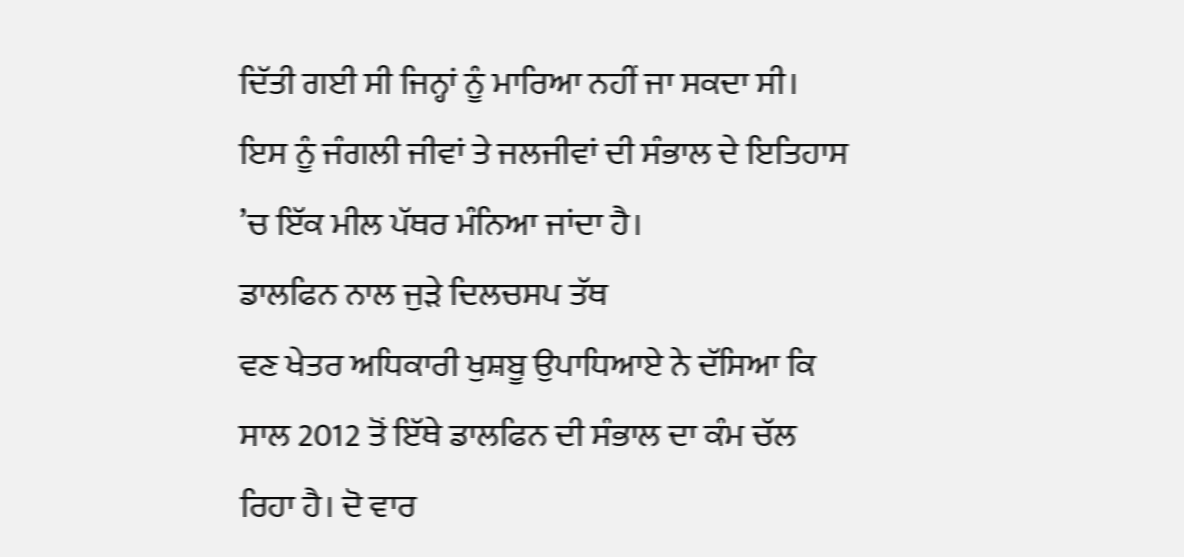ਦਿੱਤੀ ਗਈ ਸੀ ਜਿਨ੍ਹਾਂ ਨੂੰ ਮਾਰਿਆ ਨਹੀਂ ਜਾ ਸਕਦਾ ਸੀ। ਇਸ ਨੂੰ ਜੰਗਲੀ ਜੀਵਾਂ ਤੇ ਜਲਜੀਵਾਂ ਦੀ ਸੰਭਾਲ ਦੇ ਇਤਿਹਾਸ ’ਚ ਇੱਕ ਮੀਲ ਪੱਥਰ ਮੰਨਿਆ ਜਾਂਦਾ ਹੈ।
ਡਾਲਫਿਨ ਨਾਲ ਜੁੜੇ ਦਿਲਚਸਪ ਤੱਥ
ਵਣ ਖੇਤਰ ਅਧਿਕਾਰੀ ਖੁਸ਼ਬੂ ਉਪਾਧਿਆਏ ਨੇ ਦੱਸਿਆ ਕਿ ਸਾਲ 2012 ਤੋਂ ਇੱਥੇ ਡਾਲਫਿਨ ਦੀ ਸੰਭਾਲ ਦਾ ਕੰਮ ਚੱਲ ਰਿਹਾ ਹੈ। ਦੋ ਵਾਰ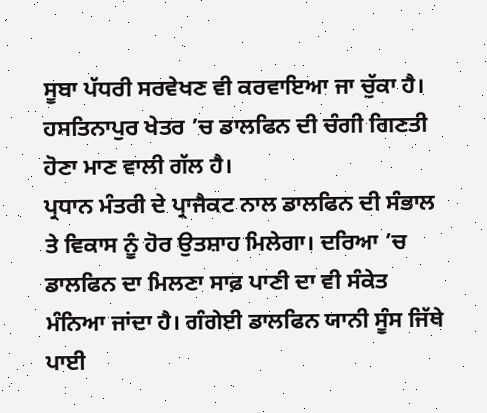ਸੂਬਾ ਪੱਧਰੀ ਸਰਵੇਖਣ ਵੀ ਕਰਵਾਇਆ ਜਾ ਚੁੱਕਾ ਹੈ। ਹਸਤਿਨਾਪੁਰ ਖੇਤਰ ’ਚ ਡਾਲਫਿਨ ਦੀ ਚੰਗੀ ਗਿਣਤੀ ਹੋਣਾ ਮਾਣ ਵਾਲੀ ਗੱਲ ਹੈ।
ਪ੍ਰਧਾਨ ਮੰਤਰੀ ਦੇ ਪ੍ਰਾਜੈਕਟ ਨਾਲ ਡਾਲਫਿਨ ਦੀ ਸੰਭਾਲ ਤੇ ਵਿਕਾਸ ਨੂੰ ਹੋਰ ਉਤਸ਼ਾਹ ਮਿਲੇਗਾ। ਦਰਿਆ ’ਚ ਡਾਲਫਿਨ ਦਾ ਮਿਲਣਾ ਸਾਫ਼ ਪਾਣੀ ਦਾ ਵੀ ਸੰਕੇਤ ਮੰਨਿਆ ਜਾਂਦਾ ਹੈ। ਗੰਗੇਈ ਡਾਲਫਿਨ ਯਾਨੀ ਸੂੰਸ ਜਿੱਥੇ ਪਾਈ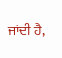ਜਾਂਦੀ ਹੈ,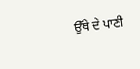ਉੱਥੇ ਦੇ ਪਾਣੀ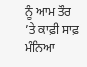ਨੂੰ ਆਮ ਤੌਰ ’ਤੇ ਕਾਫ਼ੀ ਸਾਫ਼ ਮੰਨਿਆ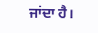ਜਾਂਦਾ ਹੈ।